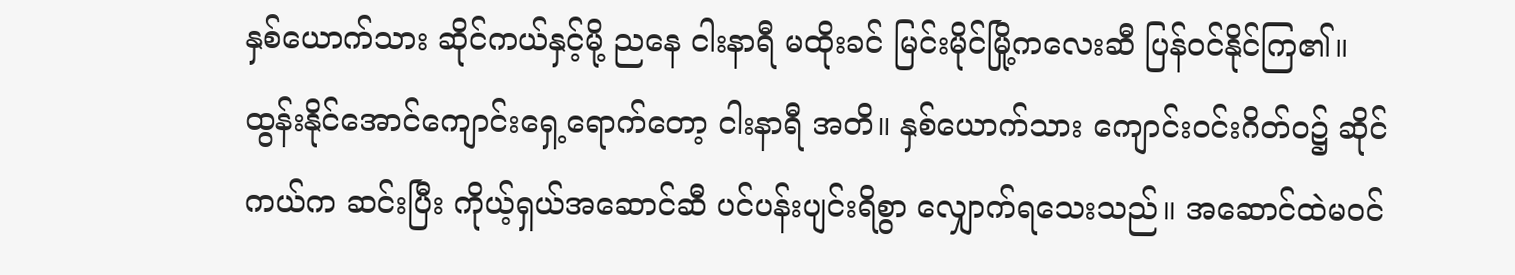နှစ်ယောက်သား ဆိုင်ကယ်နှင့်မို့ ညနေ ငါးနာရီ မထိုးခင် မြင်းမိုင်မြို့ကလေးဆီ ပြန်ဝင်နိုင်ကြ၏။
ထွန်းနိုင်အောင်ကျောင်းရှေ့ရောက်တော့ ငါးနာရီ အတိ။ နှစ်ယောက်သား ကျောင်းဝင်းဂိတ်ဝ၌ ဆိုင်ကယ်က ဆင်းပြီး ကိုယ့်ရှယ်အဆောင်ဆီ ပင်ပန်းပျင်းရိစွာ လျှောက်ရသေးသည်။ အဆောင်ထဲမဝင်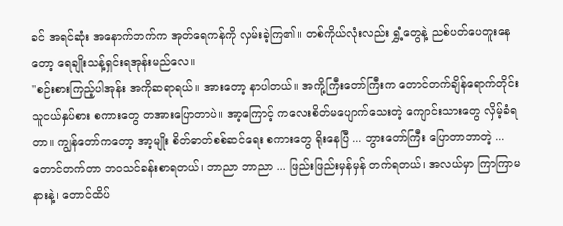ခင် အရင်ဆုံး အနောက်ဘက်က အုတ်ရေကန်ကို လှမ်းခဲ့ကြ၏။ တစ်ကိုယ်လုံးလည်း ရွှံ့တွေနဲ့ ညစ်ပတ်ပေတူးနေတော့ ရေချိုးသန့်ရှင်းရအုန်းမည်လေ။
"စဉ်းစားကြည့်ပါအုန်း အကိုဆရာရယ်။ အားတော့ နာပါတယ်။ အကို့ကြီးတော်ကြီးက တောင်တက်ချိန်ရောက်တိုင်း သူငယ်နှပ်စား စကားတွေ တအားပြောတာပဲ။ အာ့ကြောင့် ကလေးစိတ်မပျောက်သေးတဲ့ ကျောင်းသားတွေ လှိမ့်ခံရတာ။ ကျွန်တော်ကတော့ အာ့မျိုး စိတ်ဓာတ်စစ်ဆင်ရေး စကားတွေ ရိုးနေပြီ ... ဘွားတော်ကြီး ပြောတာဘာတဲ့ ... တောင်တက်တာ ဘဝသင်ခန်းစာရတယ်၊ ဘာညာ ဘာညာ ... ဖြည်းဖြည်းမှန်မှန် တက်ရတယ်၊ အလယ်မှာ ကြာကြာမနားနဲ့၊ တောင်ထိပ်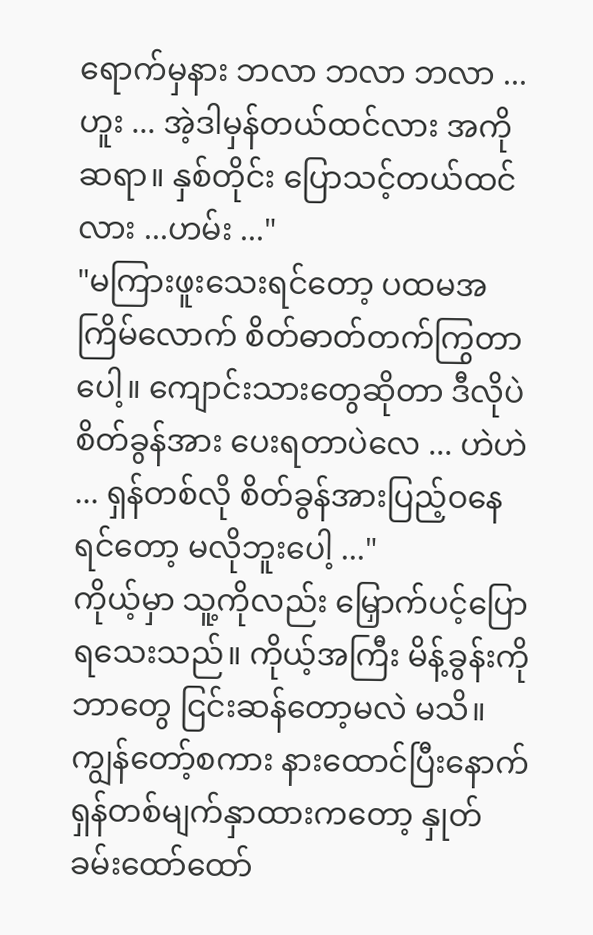ရောက်မှနား ဘလာ ဘလာ ဘလာ ... ဟူး ... အဲ့ဒါမှန်တယ်ထင်လား အကိုဆရာ။ နှစ်တိုင်း ပြောသင့်တယ်ထင်လား ...ဟမ်း ..."
"မကြားဖူးသေးရင်တော့ ပထမအကြိမ်လောက် စိတ်ဓာတ်တက်ကြွတာပေါ့။ ကျောင်းသားတွေဆိုတာ ဒီလိုပဲ စိတ်ခွန်အား ပေးရတာပဲလေ ... ဟဲဟဲ ... ရှန်တစ်လို စိတ်ခွန်အားပြည့်ဝနေရင်တော့ မလိုဘူးပေါ့ ..."
ကိုယ့်မှာ သူ့ကိုလည်း မြှောက်ပင့်ပြောရသေးသည်။ ကိုယ့်အကြီး မိန့်ခွန်းကို ဘာတွေ ငြင်းဆန်တော့မလဲ မသိ။ ကျွန်တော့်စကား နားထောင်ပြီးနောက် ရှန်တစ်မျက်နှာထားကတော့ နှုတ်ခမ်းထော်ထော်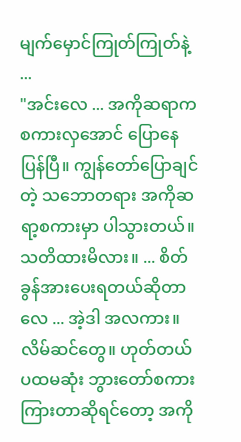မျက်မှောင်ကြုတ်ကြုတ်နဲ့ ...
"အင်းလေ ... အကိုဆရာက စကားလှအောင် ပြောနေပြန်ပြီ။ ကျွန်တော်ပြောချင်တဲ့ သဘောတရား အကိုဆရာ့စကားမှာ ပါသွားတယ်။ သတိထားမိလား။ ... စိတ်ခွန်အားပေးရတယ်ဆိုတာလေ ... အဲ့ဒါ အလကား။ လိမ်ဆင်တွေ။ ဟုတ်တယ် ပထမဆုံး ဘွားတော်စကား ကြားတာဆိုရင်တော့ အကို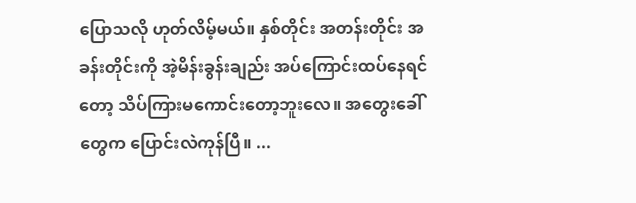ပြောသလို ဟုတ်လိမ့်မယ်။ နှစ်တိုင်း အတန်းတိုင်း အခန်းတိုင်းကို အဲ့မိန်းခွန်းချည်း အပ်ကြောင်းထပ်နေရင်တော့ သိပ်ကြားမကောင်းတော့ဘူးလေ။ အတွေးခေါ်တွေက ပြောင်းလဲကုန်ပြီ။ ...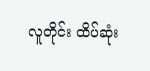လူတိုင်း ထိပ်ဆုံး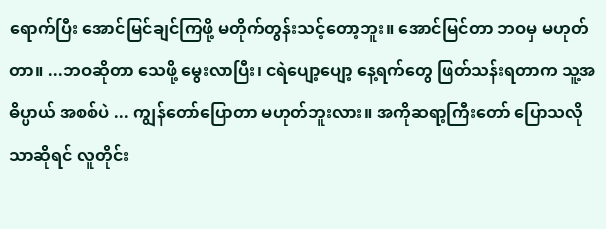ရောက်ပြီး အောင်မြင်ချင်ကြဖို့ မတိုက်တွန်းသင့်တော့ဘူး။ အောင်မြင်တာ ဘဝမှ မဟုတ်တာ။ ...ဘဝဆိုတာ သေဖို့ မွေးလာပြီး၊ ငရဲပျော့ပျော့ နေ့ရက်တွေ ဖြတ်သန်းရတာက သူ့အဓိပ္ပာယ် အစစ်ပဲ ... ကျွန်တော်ပြောတာ မဟုတ်ဘူးလား။ အကိုဆရာ့ကြီးတော် ပြောသလိုသာဆိုရင် လူတိုင်း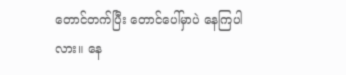တောင်တက်ပြီး တောင်ပေါ်မှာပဲ နေကြပါလား။ နေ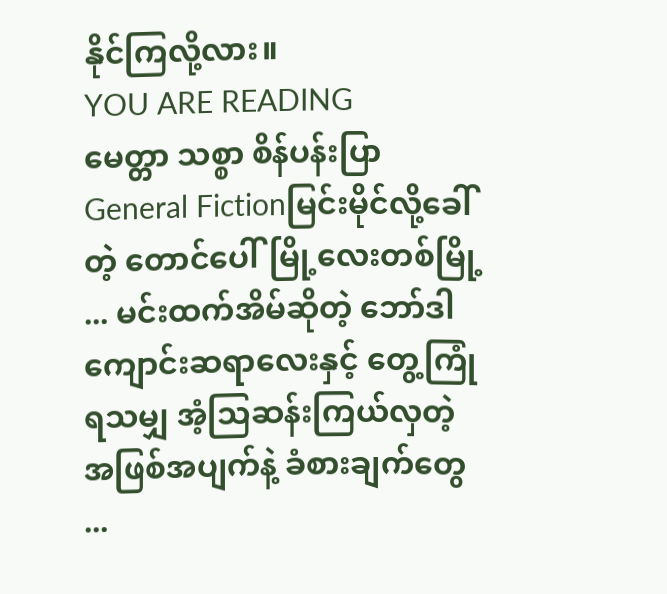နိုင်ကြလို့လား။
YOU ARE READING
မေတ္တာ သစ္စာ စိန်ပန်းပြာ
General Fictionမြင်းမိုင်လို့ခေါ်တဲ့ တောင်ပေါ်မြို့လေးတစ်မြို့ ... မင်းထက်အိမ်ဆိုတဲ့ ဘော်ဒါကျောင်းဆရာလေးနှင့် တွေ့ကြုံရသမျှ အံ့သြဆန်းကြယ်လှတဲ့ အဖြစ်အပျက်နဲ့ ခံစားချက်တွေ ...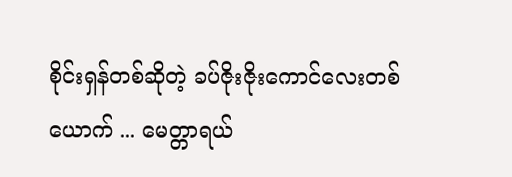စိုင်းရှန်တစ်ဆိုတဲ့ ခပ်ဇိုးဇိုးကောင်လေးတစ်ယောက် ... မေတ္တာရယ်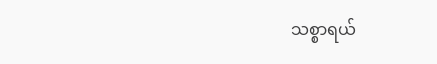သစ္စာရယ်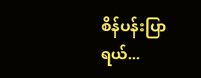စိန်ပန်းပြာရယ်...